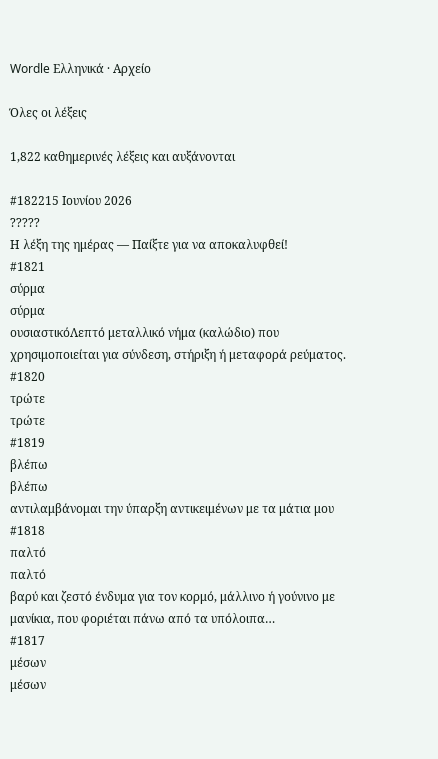Wordle Ελληνικά · Αρχείο

Όλες οι λέξεις

1,822 καθημερινές λέξεις και αυξάνονται

#182215 Ιουνίου 2026
?????
Η λέξη της ημέρας — Παίξτε για να αποκαλυφθεί!
#1821
σύρμα
σύρμα
ουσιαστικόΛεπτό μεταλλικό νήμα (καλώδιο) που χρησιμοποιείται για σύνδεση, στήριξη ή μεταφορά ρεύματος.
#1820
τρώτε
τρώτε
#1819
βλέπω
βλέπω
αντιλαμβάνομαι την ύπαρξη αντικειμένων με τα μάτια μου
#1818
παλτό
παλτό
βαρύ και ζεστό ένδυμα για τον κορμό, μάλλινο ή γούνινο με μανίκια, που φοριέται πάνω από τα υπόλοιπα…
#1817
μέσων
μέσων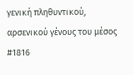γενική πληθυντικού, αρσενικού γένους του μέσος
#1816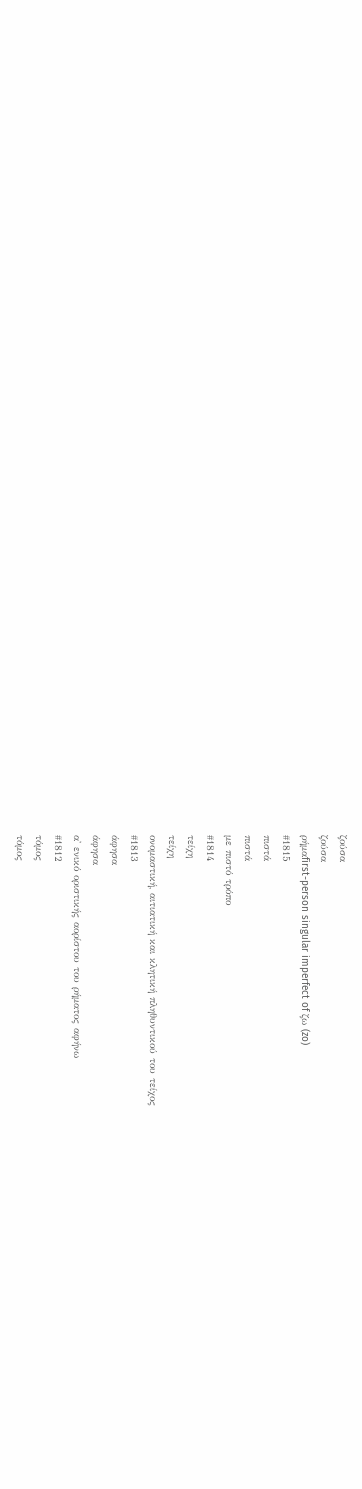ζούσα
ζούσα
ρήμαfirst-person singular imperfect of ζω (zo)
#1815
πιστά
πιστά
με πιστό τρόπο
#1814
τείχη
τείχη
ονομαστική, αιτιατική και κλητική πληθυντικού του τείχος
#1813
άφησα
άφησα
α' ενικό οριστικής αορίστου του ρήματος αφήνω
#1812
τόμος
τόμος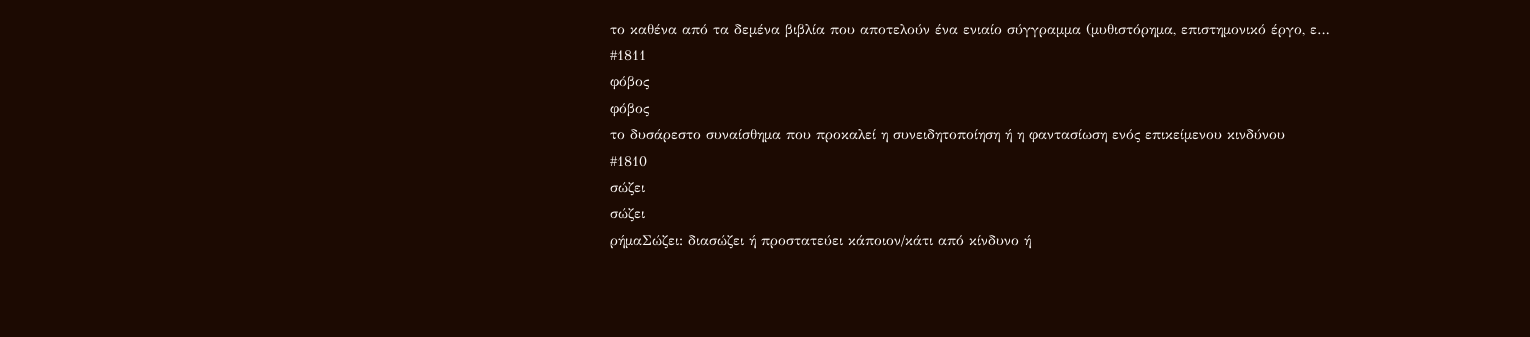το καθένα από τα δεμένα βιβλία που αποτελούν ένα ενιαίο σύγγραμμα (μυθιστόρημα, επιστημονικό έργο, ε…
#1811
φόβος
φόβος
το δυσάρεστο συναίσθημα που προκαλεί η συνειδητοποίηση ή η φαντασίωση ενός επικείμενου κινδύνου
#1810
σώζει
σώζει
ρήμαΣώζει: διασώζει ή προστατεύει κάποιον/κάτι από κίνδυνο ή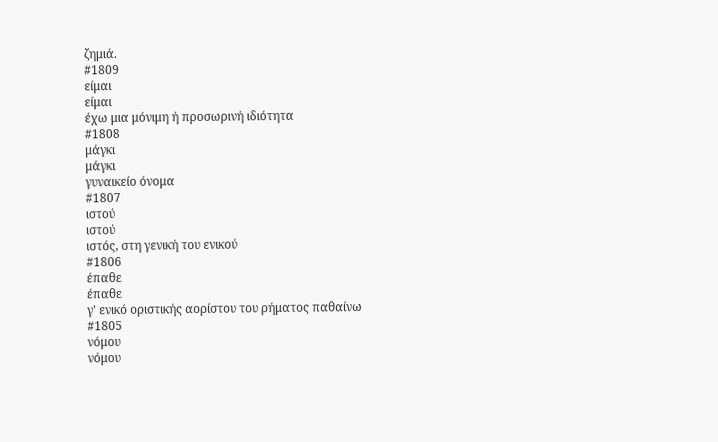ζημιά.
#1809
είμαι
είμαι
έχω μια μόνιμη ή προσωρινή ιδιότητα
#1808
μάγκι
μάγκι
γυναικείο όνομα
#1807
ιστού
ιστού
ιστός, στη γενική του ενικού
#1806
έπαθε
έπαθε
γ' ενικό οριστικής αορίστου του ρήματος παθαίνω
#1805
νόμου
νόμου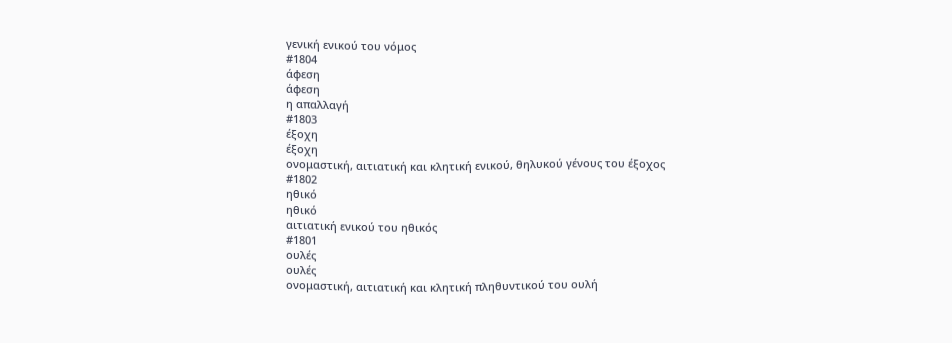γενική ενικού του νόμος
#1804
άφεση
άφεση
η απαλλαγή
#1803
έξοχη
έξοχη
ονομαστική, αιτιατική και κλητική ενικού, θηλυκού γένους του έξοχος
#1802
ηθικό
ηθικό
αιτιατική ενικού του ηθικός
#1801
ουλές
ουλές
ονομαστική, αιτιατική και κλητική πληθυντικού του ουλή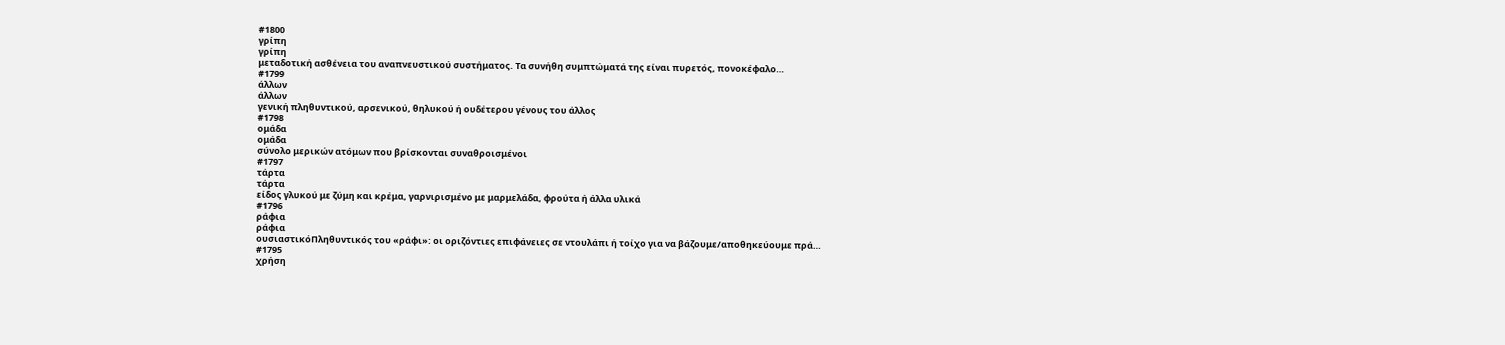#1800
γρίπη
γρίπη
μεταδοτική ασθένεια του αναπνευστικού συστήματος. Τα συνήθη συμπτώματά της είναι πυρετός, πονοκέφαλο…
#1799
άλλων
άλλων
γενική πληθυντικού, αρσενικού, θηλυκού ή ουδέτερου γένους του άλλος
#1798
ομάδα
ομάδα
σύνολο μερικών ατόμων που βρίσκονται συναθροισμένοι
#1797
τάρτα
τάρτα
είδος γλυκού με ζύμη και κρέμα, γαρνιρισμένο με μαρμελάδα, φρούτα ή άλλα υλικά
#1796
ράφια
ράφια
ουσιαστικόΠληθυντικός του «ράφι»: οι οριζόντιες επιφάνειες σε ντουλάπι ή τοίχο για να βάζουμε/αποθηκεύουμε πρά…
#1795
χρήση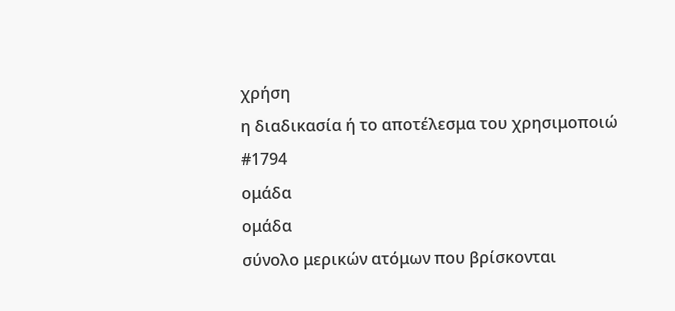χρήση
η διαδικασία ή το αποτέλεσμα του χρησιμοποιώ
#1794
ομάδα
ομάδα
σύνολο μερικών ατόμων που βρίσκονται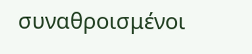συναθροισμένοι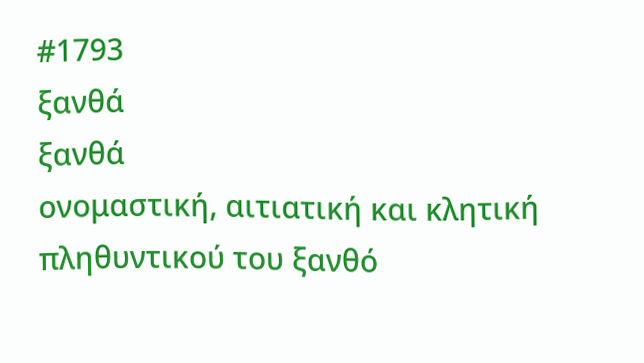#1793
ξανθά
ξανθά
ονομαστική, αιτιατική και κλητική πληθυντικού του ξανθό